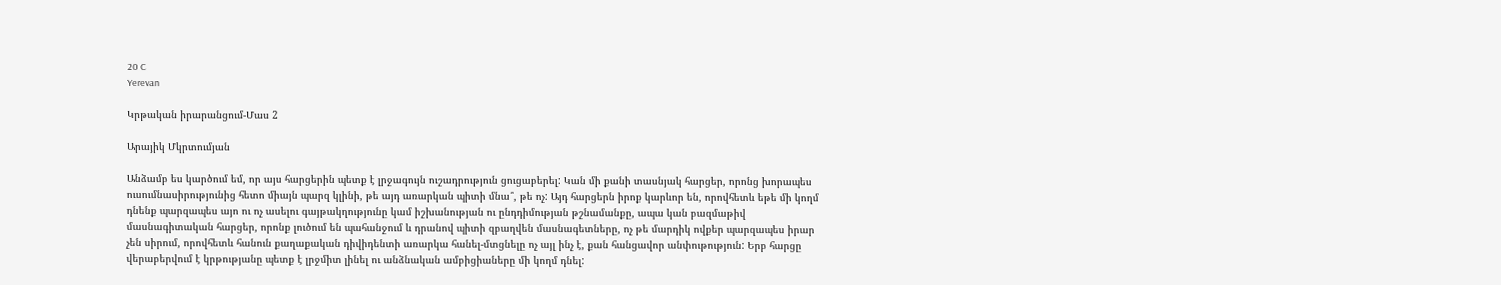20 C
Yerevan

Կրթական իրարանցում-Մաս 2

Արայիկ Մկրտումյան

Անձամբ ես կարծում եմ, որ այս հարցերին պետք է լրջագույն ուշադրություն ցուցաբերել: Կան մի քանի տասնյակ հարցեր, որոնց խորապես ուսումնասիրությունից հետո միայն պարզ կլինի, թե այդ առարկան պիտի մնա՞, թե ոչ: Այդ հարցերն իրոք կարևոր են, որովհետև եթե մի կողմ դնենք պարզապես այո ու ոչ ասելու գայթակղությունը կամ իշխանության ու ընդդիմության թշնամանքը, ապա կան բազմաթիվ մասնագիտական հարցեր, որոնք լուծում են պահանջում և դրանով պիտի զբաղվեն մասնագետները, ոչ թե մարդիկ ովքեր պարզապես իրար չեն սիրում, որովհետև հանուն քաղաքական դիվիդենտի առարկա հանել-մտցնելը ոչ այլ ինչ է, քան հանցավոր անփութություն: Երբ հարցը վերաբերվում է կրթությանը պետք է լրջմիտ լինել ու անձնական ամբիցիաները մի կողմ դնել: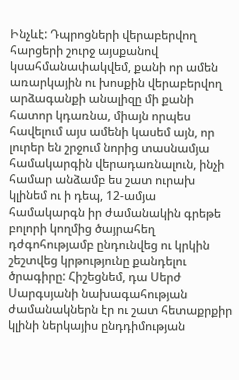Ինչևէ: Դպրոցների վերաբերվող հարցերի շուրջ այսքանով կսահմանափակվեմ, քանի որ ամեն առարկային ու խոսքին վերաբերվող արձագանքի անալիզը մի քանի հատոր կդառնա, միայն որպես հավելում այս ամենի կասեմ այն, որ լուրեր են շրջում նորից տասնամյա համակարգին վերադառնալուն, ինչի համար անձամբ ես շատ ուրախ կլինեմ ու ի դեպ, 12-ամյա համակարգն իր ժամանակին գրեթե բոլորի կողմից ծայրահեղ դժգոհությամբ ընդունվեց ու կրկին շեշտվեց կրթությունը քանդելու ծրագիրը: Հիշեցնեմ, դա Սերժ Սարգսյանի նախագահության ժամանակներն էր ու շատ հետաքրքիր կլինի ներկայիս ընդդիմության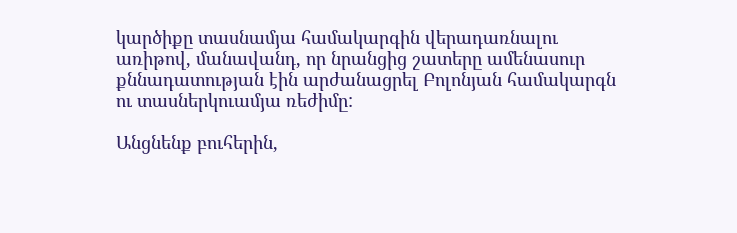կարծիքը տասնամյա համակարգին վերադառնալու առիթով, մանավանդ, որ նրանցից շատերը ամենասուր քննադատության էին արժանացրել Բոլոնյան համակարգն ու տասներկուամյա ռեժիմը:

Անցնենք բուհերին,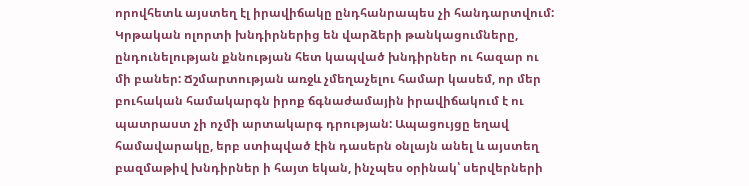որովհետև այստեղ էլ իրավիճակը ընդհանրապես չի հանդարտվում: Կրթական ոլորտի խնդիրներից են վարձերի թանկացումները, ընդունելության քննության հետ կապված խնդիրներ ու հազար ու մի բաներ: Ճշմարտության առջև չմեղաչելու համար կասեմ, որ մեր բուհական համակարգն իրոք ճգնաժամային իրավիճակում է ու պատրաստ չի ոչմի արտակարգ դրության: Ապացույցը եղավ համավարակը, երբ ստիպված էին դասերն օնլայն անել և այստեղ բազմաթիվ խնդիրներ ի հայտ եկան, ինչպես օրինակ՝ սերվերների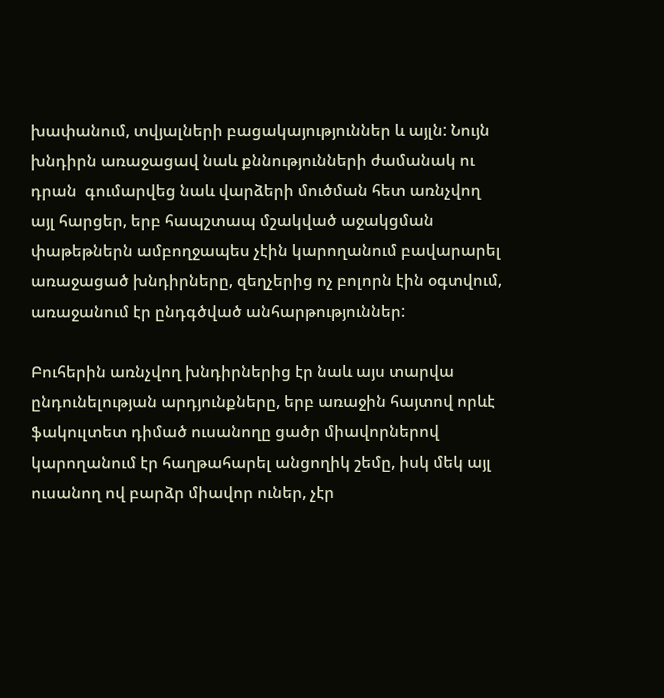խափանում, տվյալների բացակայություններ և այլն: Նույն խնդիրն առաջացավ նաև քննությունների ժամանակ ու դրան  գումարվեց նաև վարձերի մուծման հետ առնչվող այլ հարցեր, երբ հապշտապ մշակված աջակցման փաթեթներն ամբողջապես չէին կարողանում բավարարել առաջացած խնդիրները, զեղչերից ոչ բոլորն էին օգտվում, առաջանում էր ընդգծված անհարթություններ:

Բուհերին առնչվող խնդիրներից էր նաև այս տարվա ընդունելության արդյունքները, երբ առաջին հայտով որևէ ֆակուլտետ դիմած ուսանողը ցածր միավորներով կարողանում էր հաղթահարել անցողիկ շեմը, իսկ մեկ այլ ուսանող ով բարձր միավոր ուներ, չէր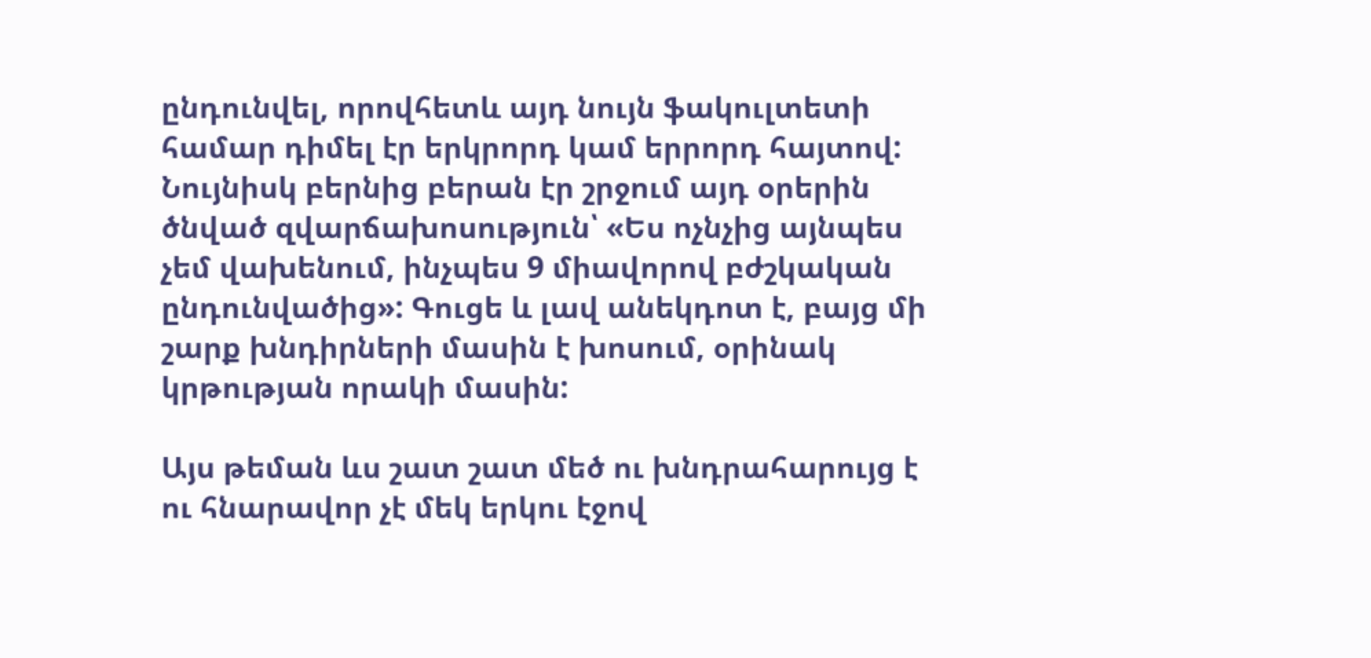ընդունվել, որովհետև այդ նույն ֆակուլտետի համար դիմել էր երկրորդ կամ երրորդ հայտով: Նույնիսկ բերնից բերան էր շրջում այդ օրերին ծնված զվարճախոսություն՝ «Ես ոչնչից այնպես չեմ վախենում, ինչպես 9 միավորով բժշկական ընդունվածից»: Գուցե և լավ անեկդոտ է, բայց մի շարք խնդիրների մասին է խոսում, օրինակ կրթության որակի մասին:

Այս թեման ևս շատ շատ մեծ ու խնդրահարույց է ու հնարավոր չէ մեկ երկու էջով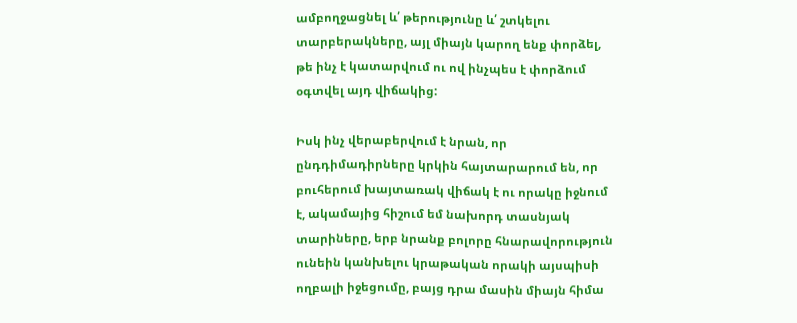ամբողջացնել և՛ թերությունը և՛ շտկելու տարբերակները, այլ միայն կարող ենք փորձել, թե ինչ է կատարվում ու ով ինչպես է փորձում օգտվել այդ վիճակից:

Իսկ ինչ վերաբերվում է նրան, որ ընդդիմադիրները կրկին հայտարարում են, որ բուհերում խայտառակ վիճակ է ու որակը իջնում է, ակամայից հիշում եմ նախորդ տասնյակ տարիները, երբ նրանք բոլորը հնարավորություն ունեին կանխելու կրաթական որակի այսպիսի ողբալի իջեցումը, բայց դրա մասին միայն հիմա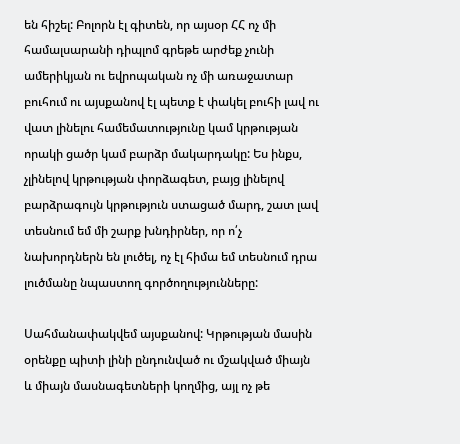են հիշել: Բոլորն էլ գիտեն, որ այսօր ՀՀ ոչ մի համալսարանի դիպլոմ գրեթե արժեք չունի ամերիկյան ու եվրոպական ոչ մի առաջատար բուհում ու այսքանով էլ պետք է փակել բուհի լավ ու վատ լինելու համեմատությունը կամ կրթության որակի ցածր կամ բարձր մակարդակը: Ես ինքս, չլինելով կրթության փորձագետ, բայց լինելով բարձրագույն կրթություն ստացած մարդ, շատ լավ տեսնում եմ մի շարք խնդիրներ, որ ո՛չ նախորդներն են լուծել, ոչ էլ հիմա եմ տեսնում դրա լուծմանը նպաստող գործողությունները:

Սահմանափակվեմ այսքանով: Կրթության մասին օրենքը պիտի լինի ընդունված ու մշակված միայն և միայն մասնագետների կողմից, այլ ոչ թե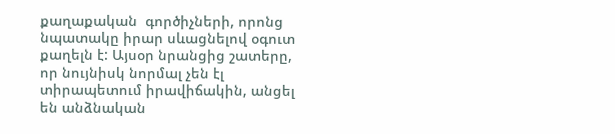քաղաքական  գործիչների, որոնց նպատակը իրար սևացնելով օգուտ քաղելն է: Այսօր նրանցից շատերը, որ նույնիսկ նորմալ չեն էլ տիրապետում իրավիճակին, անցել են անձնական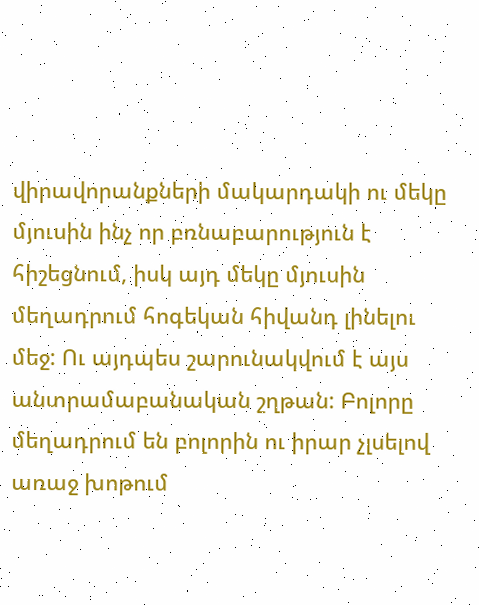վիրավորանքների մակարդակի ու մեկը մյուսին ինչ որ բռնաբարություն է հիշեցնում, իսկ այդ մեկը մյուսին մեղադրում հոգեկան հիվանդ լինելու մեջ: Ու այդպես շարունակվում է այս անտրամաբանական շղթան: Բոլորը մեղադրում են բոլորին ու իրար չլսելով առաջ խոթում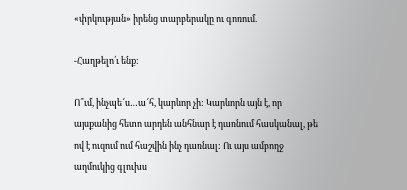«փրկության» իրենց տարբերակը ու գոռում.

-Հաղթելո՛ւ ենք:

Ո՞ւմ, ինչպե՜ս…ա՜հ, կարևոր չի: Կարևորն այն է, որ այսքանից հետո արդեն անհնար է դառնում հասկանալ, թե ով է ուզում ում հաշվին ինչ դառնալ: Ու այս ամբողջ աղմուկից գլուխս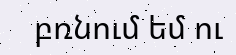բռնում եմ ու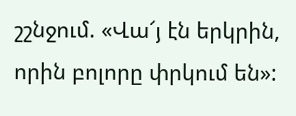շշնջում. «Վա՜յ էն երկրին, որին բոլորը փրկում են»: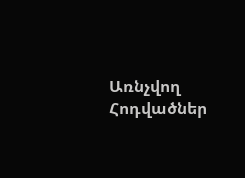Առնչվող Հոդվածներ